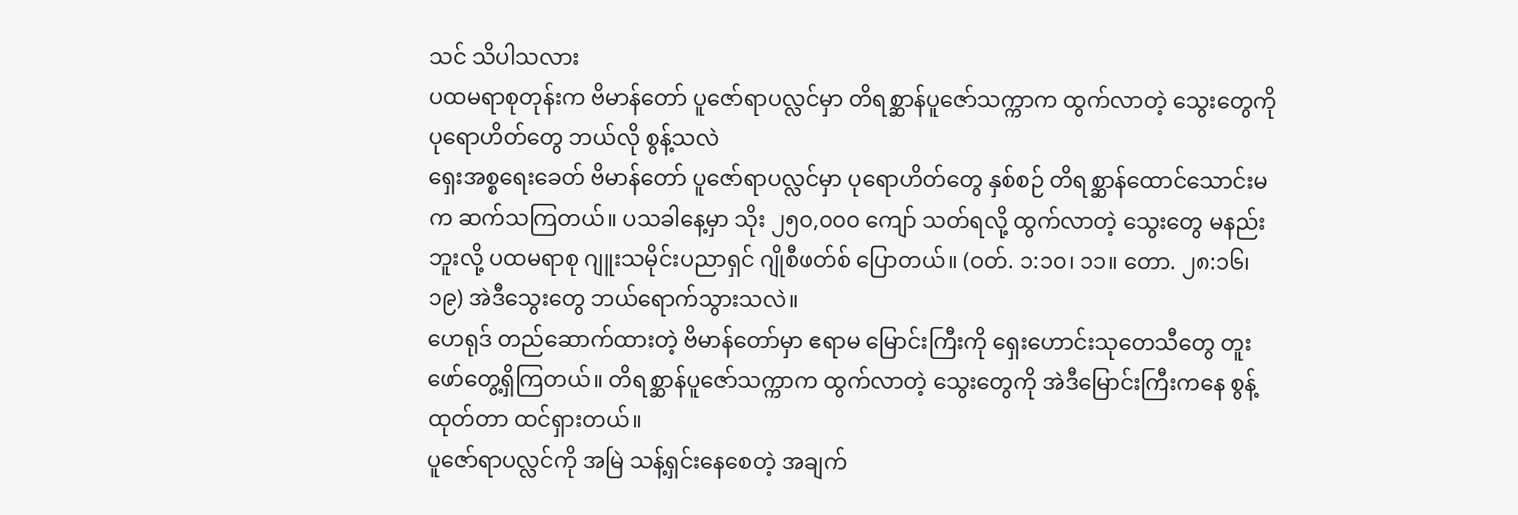သင် သိပါသလား
ပထမရာစုတုန်းက ဗိမာန်တော် ပူဇော်ရာပလ္လင်မှာ တိရစ္ဆာန်ပူဇော်သက္ကာက ထွက်လာတဲ့ သွေးတွေကို ပုရောဟိတ်တွေ ဘယ်လို စွန့်သလဲ
ရှေးအစ္စရေးခေတ် ဗိမာန်တော် ပူဇော်ရာပလ္လင်မှာ ပုရောဟိတ်တွေ နှစ်စဉ် တိရစ္ဆာန်ထောင်သောင်းမက ဆက်သကြတယ်။ ပသခါနေ့မှာ သိုး ၂၅၀,၀၀၀ ကျော် သတ်ရလို့ ထွက်လာတဲ့ သွေးတွေ မနည်းဘူးလို့ ပထမရာစု ဂျူးသမိုင်းပညာရှင် ဂျိုစီဖတ်စ် ပြောတယ်။ (ဝတ်. ၁:၁၀၊ ၁၁။ တော. ၂၈:၁၆၊ ၁၉) အဲဒီသွေးတွေ ဘယ်ရောက်သွားသလဲ။
ဟေရုဒ် တည်ဆောက်ထားတဲ့ ဗိမာန်တော်မှာ ဧရာမ မြောင်းကြီးကို ရှေးဟောင်းသုတေသီတွေ တူးဖော်တွေ့ရှိကြတယ်။ တိရစ္ဆာန်ပူဇော်သက္ကာက ထွက်လာတဲ့ သွေးတွေကို အဲဒီမြောင်းကြီးကနေ စွန့်ထုတ်တာ ထင်ရှားတယ်။
ပူဇော်ရာပလ္လင်ကို အမြဲ သန့်ရှင်းနေစေတဲ့ အချက်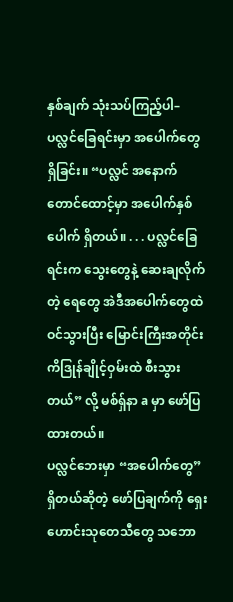နှစ်ချက် သုံးသပ်ကြည့်ပါ–
ပလ္လင်ခြေရင်းမှာ အပေါက်တွေ ရှိခြင်း။ “ပလ္လင် အနောက်တောင်ထောင့်မှာ အပေါက်နှစ်ပေါက် ရှိတယ်။ . . . ပလ္လင်ခြေရင်းက သွေးတွေနဲ့ ဆေးချလိုက်တဲ့ ရေတွေ အဲဒီအပေါက်တွေထဲ ဝင်သွားပြီး မြောင်းကြီးအတိုင်း ကိဒြုန်ချိုင့်ဝှမ်းထဲ စီးသွားတယ်” လို့ မစ်ရှ်နာ a မှာ ဖော်ပြထားတယ်။
ပလ္လင်ဘေးမှာ “အပေါက်တွေ” ရှိတယ်ဆိုတဲ့ ဖော်ပြချက်ကို ရှေးဟောင်းသုတေသီတွေ သဘော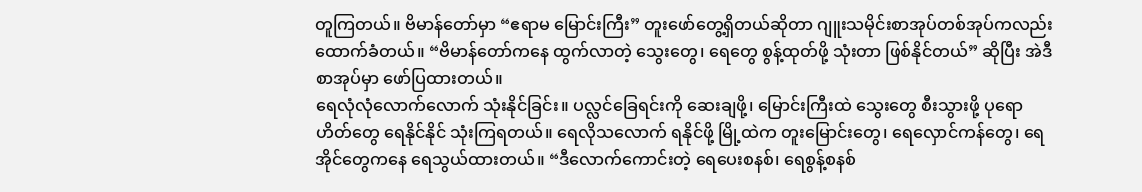တူကြတယ်။ ဗိမာန်တော်မှာ “ဧရာမ မြောင်းကြီး” တူးဖော်တွေ့ရှိတယ်ဆိုတာ ဂျူးသမိုင်းစာအုပ်တစ်အုပ်ကလည်း ထောက်ခံတယ်။ “ဗိမာန်တော်ကနေ ထွက်လာတဲ့ သွေးတွေ၊ ရေတွေ စွန့်ထုတ်ဖို့ သုံးတာ ဖြစ်နိုင်တယ်” ဆိုပြီး အဲဒီစာအုပ်မှာ ဖော်ပြထားတယ်။
ရေလုံလုံလောက်လောက် သုံးနိုင်ခြင်း။ ပလ္လင်ခြေရင်းကို ဆေးချဖို့၊ မြောင်းကြီးထဲ သွေးတွေ စီးသွားဖို့ ပုရောဟိတ်တွေ ရေနိုင်နိုင် သုံးကြရတယ်။ ရေလိုသလောက် ရနိုင်ဖို့ မြို့ထဲက တူးမြောင်းတွေ၊ ရေလှောင်ကန်တွေ၊ ရေအိုင်တွေကနေ ရေသွယ်ထားတယ်။ “ဒီလောက်ကောင်းတဲ့ ရေပေးစနစ်၊ ရေစွန့်စနစ်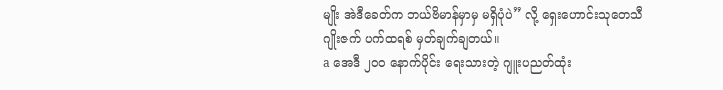မျိုး အဲဒီခေတ်က ဘယ်ဗိမာန်မှာမှ မရှိပုံပဲ” လို့ ရှေးဟောင်းသုတေသီ ဂျိုးဇက် ပက်ထရစ် မှတ်ချက်ချတယ်။
a အေဒီ ၂၀၀ နောက်ပိုင်း ရေးသားတဲ့ ဂျူးပညတ်ထုံး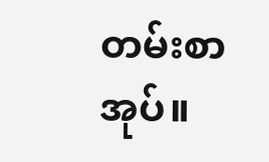တမ်းစာအုပ်။